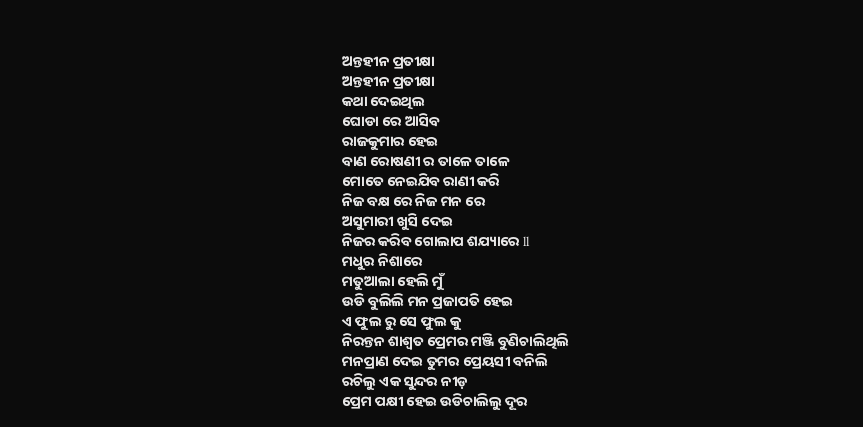ଅନ୍ତହୀନ ପ୍ରତୀକ୍ଷା
ଅନ୍ତହୀନ ପ୍ରତୀକ୍ଷା
କଥା ଦେଇଥିଲ
ଘୋଡା ରେ ଆସିବ
ରାଜକୁମାର ହେଇ
ବାଣ ରୋଷଣୀ ର ତାଳେ ତାଳେ
ମୋତେ ନେଇଯିବ ରାଣୀ କରି
ନିଜ ବକ୍ଷ ରେ ନିଜ ମନ ରେ
ଅସୁମାରୀ ଖୁସି ଦେଇ
ନିଜର କରିବ ଗୋଲାପ ଶଯ୍ୟାରେ ll
ମଧୁର ନିଶାରେ
ମତୁଆଲା ହେଲି ମୁଁ
ଉଡି ବୁଲିଲି ମନ ପ୍ରଜାପତି ହେଇ
ଏ ଫୁଲ ରୁ ସେ ଫୁଲ କୁ
ନିରନ୍ତନ ଶାଶ୍ୱତ ପ୍ରେମର ମଞ୍ଜି ବୁଣିଚାଲିଥିଲି
ମନପ୍ରାଣ ଦେଇ ତୁମର ପ୍ରେୟସୀ ବନିଲି
ରଚିଲୁ ଏକ ସୁନ୍ଦର ନୀଡ଼
ପ୍ରେମ ପକ୍ଷୀ ହେଇ ଉଡିଚାଲିଲୁ ଦୂର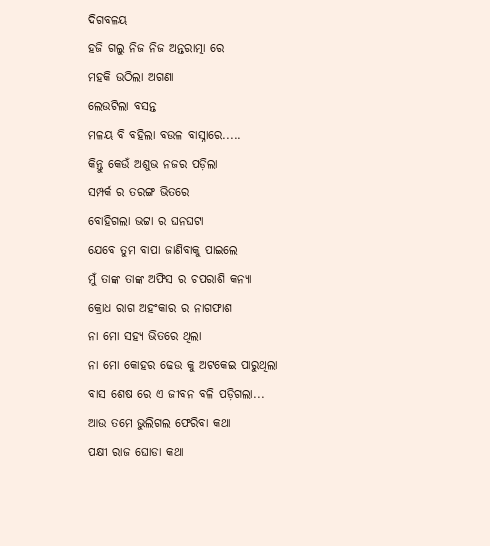ଦିଗବଳୟ
ହଜି ଗଲୁ ନିଜ ନିଜ ଅନ୍ତରାତ୍ମା ରେ
ମହକି ଉଠିଲା ଅଗଣା
ଲେଉଟିଲା ବସନ୍ତ
ମଳୟ ବି ବହିଲା ବଉଳ ବାସ୍ନାରେ.....
କିନ୍ତୁ କେଉଁ ଅଶୁଭ ନଜର ପଡ଼ିଲା
ସମ୍ପର୍କ ର ତରଙ୍ଗ ଭିତରେ
ବୋହିଗଲା ଭଟ୍ଟା ର ଘନଘଟା
ଯେବେ ତୁମ ବାପା ଜାଣିବାକୁ ପାଇଲେ
ମୁଁ ତାଙ୍କ ତାଙ୍କ ଅଫିସ ର ଚପରାଶି କନ୍ୟା
କ୍ରୋଧ ରାଗ ଅହଂକାର ର ନାଗଫାଶ
ନା ମୋ ସହ୍ୟ ଭିତରେ ଥିଲା
ନା ମୋ କୋହର ଢେଉ କୁ ଅଟକେଇ ପାରୁଥିଲା
ବାସ ଶେଷ ରେ ଏ ଜୀବନ ବଳି ପଡ଼ିଗଲା...
ଆଉ ତମେ ଭୁଲିଗଲ ଫେରିବା କଥା
ପକ୍ଷୀ ରାଜ ଘୋଡା କଥା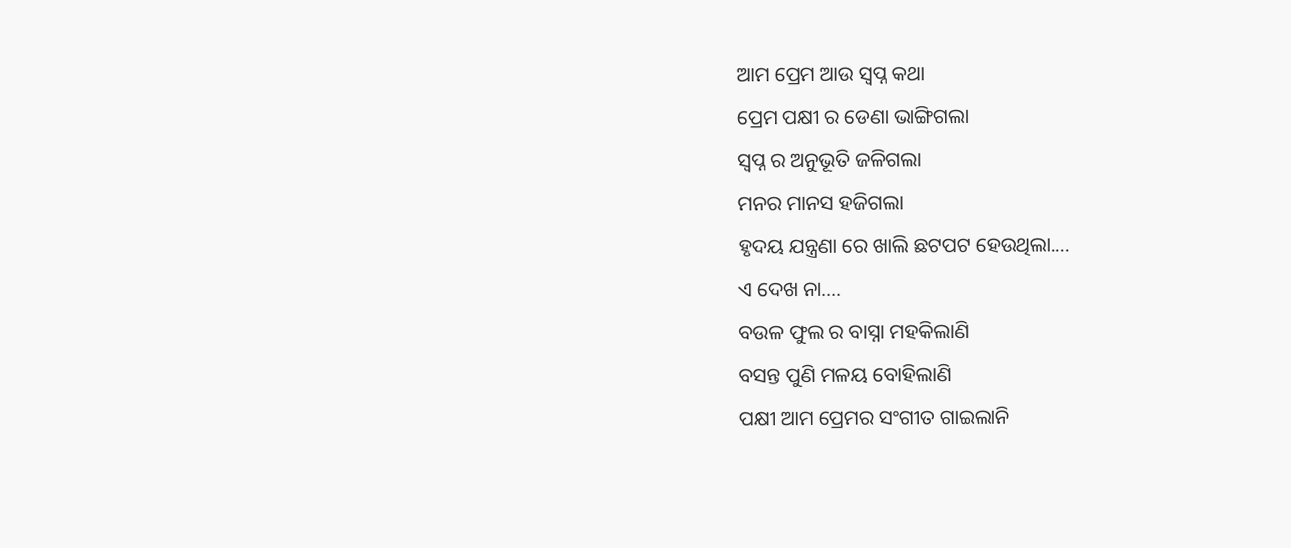ଆମ ପ୍ରେମ ଆଉ ସ୍ବପ୍ନ କଥା
ପ୍ରେମ ପକ୍ଷୀ ର ଡେଣା ଭାଙ୍ଗିଗଲା
ସ୍ବପ୍ନ ର ଅନୁଭୂତି ଜଳିଗଲା
ମନର ମାନସ ହଜିଗଲା
ହୃଦୟ ଯନ୍ତ୍ରଣା ରେ ଖାଲି ଛଟପଟ ହେଉଥିଲା....
ଏ ଦେଖ ନା....
ବଉଳ ଫୁଲ ର ବାସ୍ନା ମହକିଲାଣି
ବସନ୍ତ ପୁଣି ମଳୟ ବୋହିଲାଣି
ପକ୍ଷୀ ଆମ ପ୍ରେମର ସଂଗୀତ ଗାଇଲାନି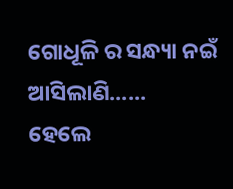ଗୋଧୂଳି ର ସନ୍ଧ୍ୟା ନଇଁ ଆସିଲାଣି......
ହେଲେ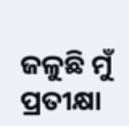ଜଳୁଛି ମୁଁ ପ୍ରତୀକ୍ଷା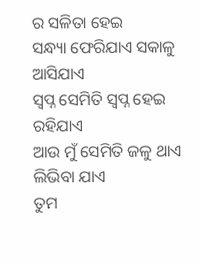ର ସଳିତା ହେଇ
ସନ୍ଧ୍ୟା ଫେରିଯାଏ ସକାଳୁ ଆସିଯାଏ
ସ୍ବପ୍ନ ସେମିତି ସ୍ବପ୍ନ ହେଇ ରହିଯାଏ
ଆଉ ମୁଁ ସେମିତି ଜଳୁ ଥାଏ
ଲିଭିବା ଯାଏ
ତୁମ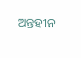ଅନ୍ତହୀନ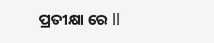ପ୍ରତୀକ୍ଷା ରେ ll